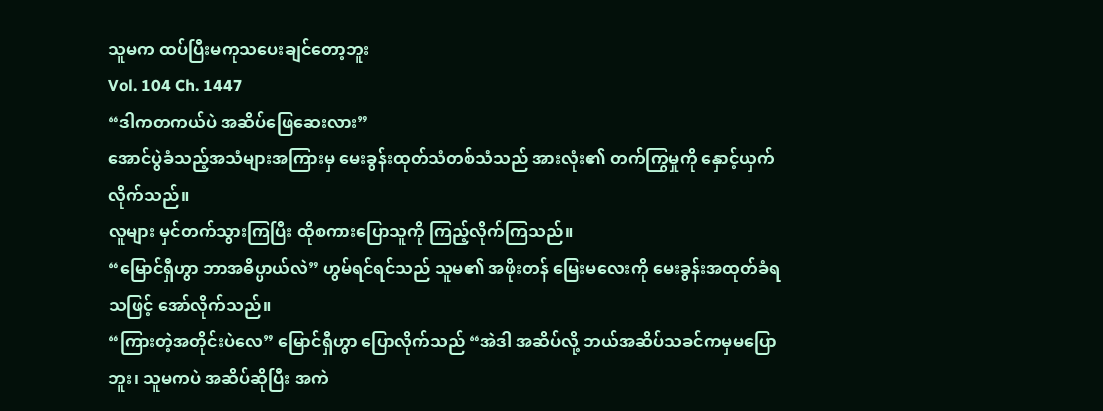သူမက ထပ်ပြီးမကုသပေးချင်တော့ဘူး
Vol. 104 Ch. 1447
“ဒါကတကယ်ပဲ အဆိပ်ဖြေဆေးလား”
အောင်ပွဲခံသည့်အသံများအကြားမှ မေးခွန်းထုတ်သံတစ်သံသည် အားလုံး၏ တက်ကြွမှုကို နှောင့်ယှက်လိုက်သည်။
လူများ မှင်တက်သွားကြပြီး ထိုစကားပြောသူကို ကြည့်လိုက်ကြသည်။
“မြောင်ရှီဟွာ ဘာအဓိပ္ပာယ်လဲ” ဟွမ်ရင်ရင်သည် သူမ၏ အဖိုးတန် မြေးမလေးကို မေးခွန်းအထုတ်ခံရသဖြင့် အော်လိုက်သည်။
“ကြားတဲ့အတိုင်းပဲလေ” မြောင်ရှီဟွာ ပြောလိုက်သည် “အဲဒါ အဆိပ်လို့ ဘယ်အဆိပ်သခင်ကမှမပြောဘူး၊ သူမကပဲ အဆိပ်ဆိုပြီး အကဲ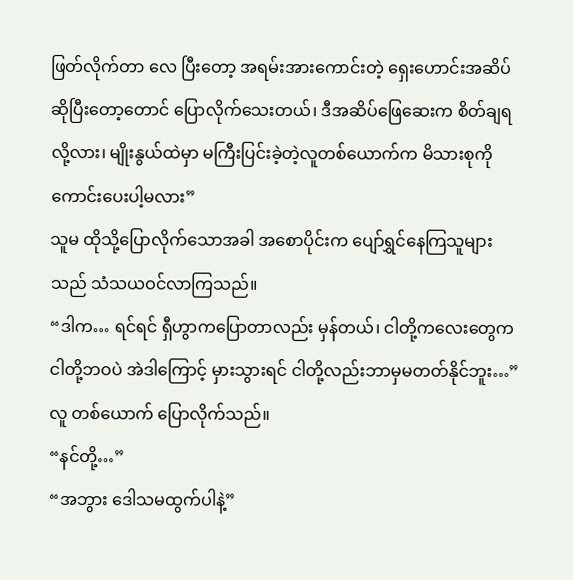ဖြတ်လိုက်တာ လေ ပြီးတော့ အရမ်းအားကောင်းတဲ့ ရှေးဟောင်းအဆိပ်ဆိုပြီးတော့တောင် ပြောလိုက်သေးတယ်၊ ဒီအဆိပ်ဖြေဆေးက စိတ်ချရလို့လား၊ မျိုးနွယ်ထဲမှာ မကြီးပြင်းခဲ့တဲ့လူတစ်ယောက်က မိသားစုကို ကောင်းပေးပါ့မလား”
သူမ ထိုသို့ပြောလိုက်သောအခါ အစောပိုင်းက ပျော်ရွှင်နေကြသူများ သည် သံသယဝင်လာကြသည်။
“ဒါက… ရင်ရင် ရှီဟွာကပြောတာလည်း မှန်တယ်၊ ငါတို့ကလေးတွေက ငါတို့ဘဝပဲ အဲဒါကြောင့် မှားသွားရင် ငါတို့လည်းဘာမှမတတ်နိုင်ဘူး…” လူ တစ်ယောက် ပြောလိုက်သည်။
“နင်တို့…”
“အဘွား ဒေါသမထွက်ပါနဲ့”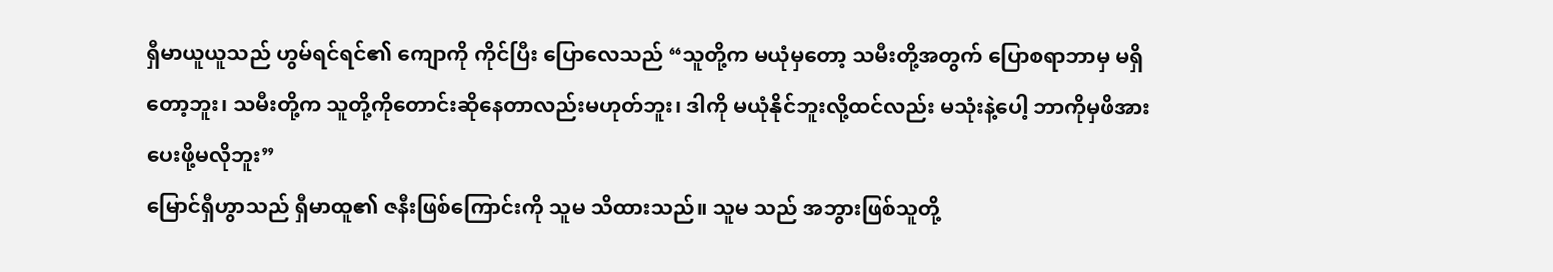ရှီမာယူယူသည် ဟွမ်ရင်ရင်၏ ကျောကို ကိုင်ပြီး ပြောလေသည် “သူတို့က မယုံမှတော့ သမီးတို့အတွက် ပြောစရာဘာမှ မရှိတော့ဘူး၊ သမီးတို့က သူတို့ကိုတောင်းဆိုနေတာလည်းမဟုတ်ဘူး၊ ဒါကို မယုံနိုင်ဘူးလို့ထင်လည်း မသုံးနဲ့ပေါ့ ဘာကိုမှဖိအားပေးဖို့မလိုဘူး”
မြောင်ရှီဟွာသည် ရှီမာထူ၏ ဇနီးဖြစ်ကြောင်းကို သူမ သိထားသည်။ သူမ သည် အဘွားဖြစ်သူတို့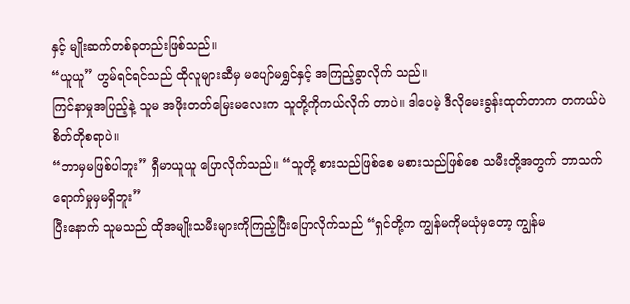နှင့် မျိုးဆက်တစ်ခုတည်းဖြစ်သည်။
“ယူယူ” ဟွမ်ရင်ရင်သည် ထိုလူများဆီမှ မပျော်မရွှင်နှင့် အကြည့်ခွာလိုက် သည်။
ကြင်နာမှုအပြည့်နဲ့ သူမ အဖိုးတတ်မြေးမလေးက သူတို့ကိုကယ်လိုက် တာပဲ။ ဒါပေမဲ့ ဒီလိုမေးခွန်းထုတ်တာက တကယ်ပဲ စိတ်တိုစရာပဲ။
“ဘာမှမဖြစ်ပါဘူး” ရှီမာယူယူ ပြောလိုက်သည်။ “သူတို့ စားသည်ဖြစ်စေ မစားသည်ဖြစ်စေ သမီးတို့အတွက် ဘာသက်ရောက်မှုမှမရှိဘူး”
ပြီးနောက် သူမသည် ထိုအမျိုးသမီးများကိုကြည့်ပြီးပြောလိုက်သည် “ရှင်တို့က ကျွန်မကိုမယုံမှတော့ ကျွန်မ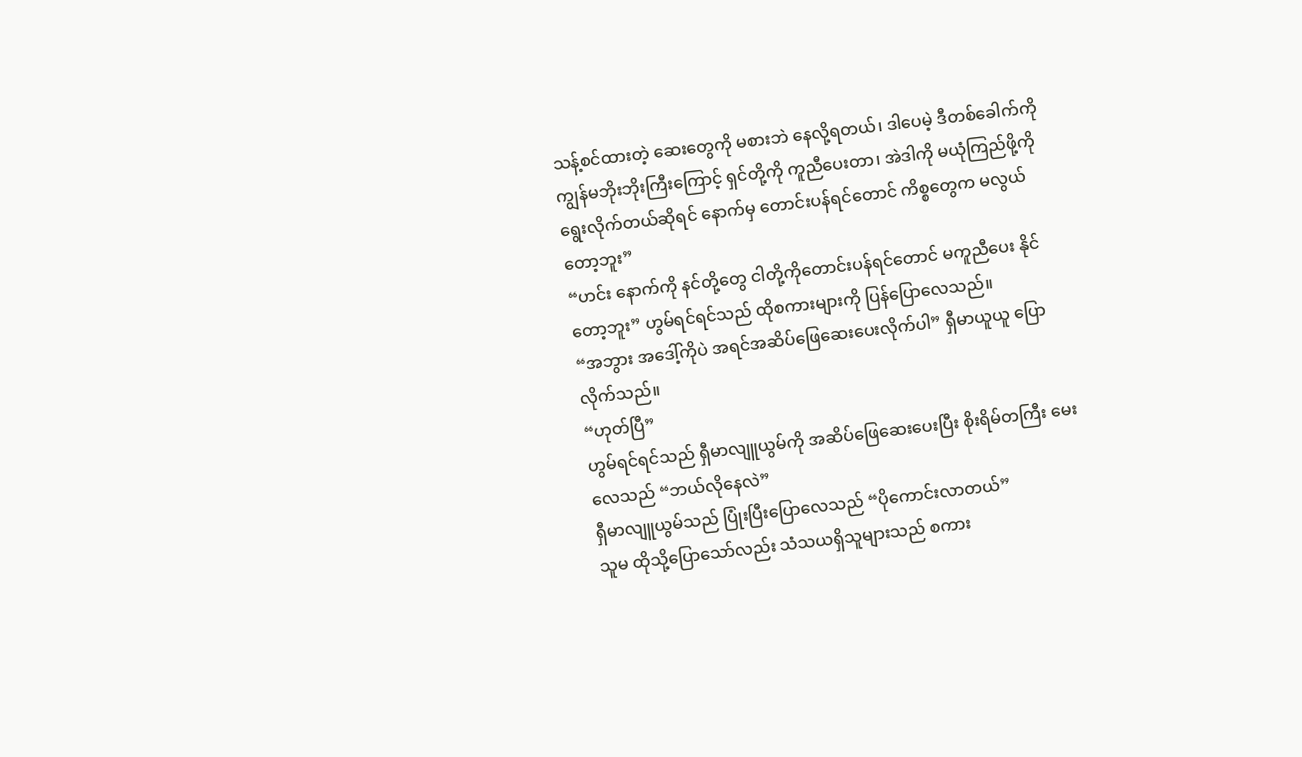သန့်စင်ထားတဲ့ ဆေးတွေကို မစားဘဲ နေလို့ရတယ်၊ ဒါပေမဲ့ ဒီတစ်ခေါက်ကို ကျွန်မဘိုးဘိုးကြီးကြောင့် ရှင်တို့ကို ကူညီပေးတာ၊ အဲဒါကို မယုံကြည်ဖို့ကိုရွေးလိုက်တယ်ဆိုရင် နောက်မှ တောင်းပန်ရင်တောင် ကိစ္စတွေက မလွယ်တော့ဘူး”
“ဟင်း နောက်ကို နင်တို့တွေ ငါတို့ကိုတောင်းပန်ရင်တောင် မကူညီပေး နိုင်တော့ဘူး” ဟွမ်ရင်ရင်သည် ထိုစကားများကို ပြန်ပြောလေသည်။
“အဘွား အဒေါ့်ကိုပဲ အရင်အဆိပ်ဖြေဆေးပေးလိုက်ပါ” ရှီမာယူယူ ပြော လိုက်သည်။
“ဟုတ်ပြီ”
ဟွမ်ရင်ရင်သည် ရှီမာလျူယွမ်ကို အဆိပ်ဖြေဆေးပေးပြီး စိုးရိမ်တကြီး မေးလေသည် “ဘယ်လိုနေလဲ”
ရှီမာလျူယွမ်သည် ပြုံးပြီးပြောလေသည် “ပိုကောင်းလာတယ်”
သူမ ထိုသို့ပြောသော်လည်း သံသယရှိသူများသည် စကား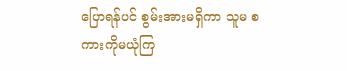ပြောရန်ပင် စွမ်းအားမရှိကာ သူမ စကားကိုမယုံကြ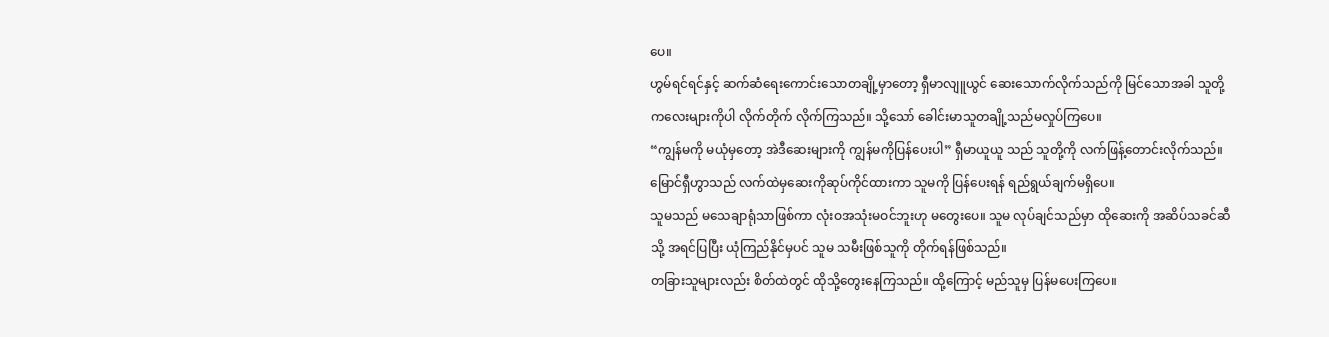ပေ။
ဟွမ်ရင်ရင်နှင့် ဆက်ဆံရေးကောင်းသောတချို့မှာတော့ ရှီမာလျူယွင် ဆေးသောက်လိုက်သည်ကို မြင်သောအခါ သူတို့ကလေးများကိုပါ လိုက်တိုက် လိုက်ကြသည်။ သို့သော် ခေါင်းမာသူတချို့သည်မလှုပ်ကြပေ။
“ကျွန်မကို မယုံမှတော့ အဲဒီဆေးများကို ကျွန်မကိုပြန်ပေးပါ” ရှီမာယူယူ သည် သူတို့ကို လက်ဖြန့်တောင်းလိုက်သည်။
မြောင်ရှီဟွာသည် လက်ထဲမှဆေးကိုဆုပ်ကိုင်ထားကာ သူမကို ပြန်ပေးရန် ရည်ရွယ်ချက်မရှိပေ။
သူမသည် မသေချာရုံသာဖြစ်ကာ လုံးဝအသုံးမဝင်ဘူးဟု မတွေးပေ။ သူမ လုပ်ချင်သည်မှာ ထိုဆေးကို အဆိပ်သခင်ဆီသို့ အရင်ပြပြီး ယုံကြည်နိုင်မှပင် သူမ သမီးဖြစ်သူကို တိုက်ရန်ဖြစ်သည်။
တခြားသူများလည်း စိတ်ထဲတွင် ထိုသို့တွေးနေကြသည်။ ထို့ကြောင့် မည်သူမှ ပြန်မပေးကြပေ။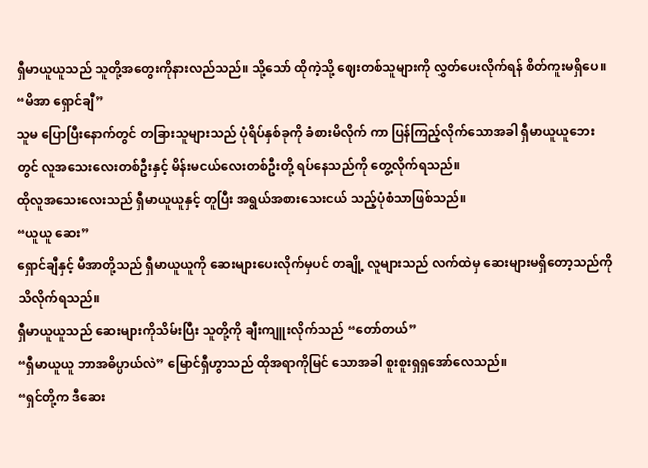ရှီမာယူယူသည် သူတို့အတွေးကိုနားလည်သည်။ သို့သော် ထိုကဲ့သို့ ဈေးတစ်သူများကို လွှတ်ပေးလိုက်ရန် စိတ်ကူးမရှိပေ။
“မိအာ ရှောင်ချီ”
သူမ ပြောပြီးနောက်တွင် တခြားသူများသည် ပုံရိပ်နှစ်ခုကို ခံစားမိလိုက် ကာ ပြန်ကြည့်လိုက်သောအခါ ရှီမာယူယူဘေးတွင် လူအသေးလေးတစ်ဦးနှင့် မိန်းမငယ်လေးတစ်ဦးတို့ ရပ်နေသည်ကို တွေ့လိုက်ရသည်။
ထိုလူအသေးလေးသည် ရှီမာယူယူနှင့် တူပြီး အရွယ်အစားသေးငယ် သည့်ပုံစံသာဖြစ်သည်။
“ယူယူ ဆေး”
ရှောင်ချီနှင့် မီအာတို့သည် ရှီမာယူယူကို ဆေးများပေးလိုက်မှပင် တချို့ လူများသည် လက်ထဲမှ ဆေးများမရှိတော့သည်ကို သိလိုက်ရသည်။
ရှီမာယူယူသည် ဆေးများကိုသိမ်းပြီး သူတို့ကို ချီးကျူးလိုက်သည် “တော်တယ်”
“ရှီမာယူယူ ဘာအဓိပ္ပာယ်လဲ” မြောင်ရှီဟွာသည် ထိုအရာကိုမြင် သောအခါ စူးစူးရှရှအော်လေသည်။
“ရှင်တို့က ဒီဆေး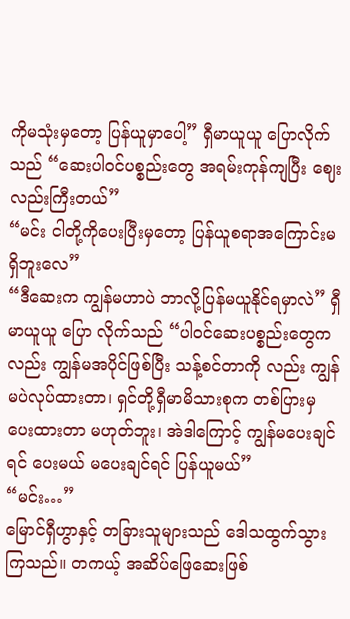ကိုမသုံးမှတော့ ပြန်ယူမှာပေါ့” ရှီမာယူယူ ပြောလိုက် သည် “ဆေးပါဝင်ပစ္စည်းတွေ အရမ်းကုန်ကျပြီး ဈေးလည်းကြီးတယ်”
“မင်း ငါတို့ကိုပေးပြီးမှတော့ ပြန်ယူစရာအကြောင်းမရှိဘူးလေ”
“ဒီဆေးက ကျွန်မဟာပဲ ဘာလို့ပြန်မယူနိုင်ရမှာလဲ” ရှီမာယူယူ ပြော လိုက်သည် “ပါဝင်ဆေးပစ္စည်းတွေကလည်း ကျွန်မအပိုင်ဖြစ်ပြီး သန့်စင်တာကို လည်း ကျွန်မပဲလုပ်ထားတာ၊ ရှင်တို့ရှီမာမိသားစုက တစ်ပြားမှပေးထားတာ မဟုတ်ဘူး၊ အဲဒါကြောင့် ကျွန်မပေးချင်ရင် ပေးမယ် မပေးချင်ရင် ပြန်ယူမယ်”
“မင်း…”
မြောင်ရှီဟွာနှင့် တခြားသူများသည် ဒေါသထွက်သွားကြသည်။ တကယ့် အဆိပ်ဖြေဆေးဖြစ်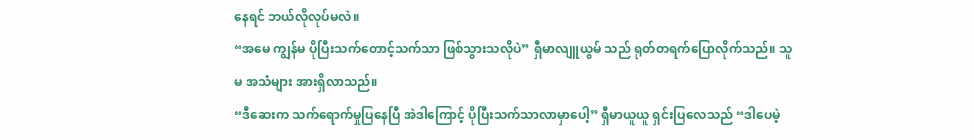နေရင် ဘယ်လိုလုပ်မလဲ။
“အမေ ကျွန်မ ပိုပြီးသက်တောင့်သက်သာ ဖြစ်သွားသလိုပဲ” ရှီမာလျူယွမ် သည် ရုတ်တရက်ပြောလိုက်သည်။ သူမ အသံများ အားရှိလာသည်။
“ဒီဆေးက သက်ရောက်မှုပြနေပြီ အဲဒါကြောင့် ပိုပြီးသက်သာလာမှာပေါ့” ရှီမာယူယူ ရှင်းပြလေသည် “ဒါပေမဲ့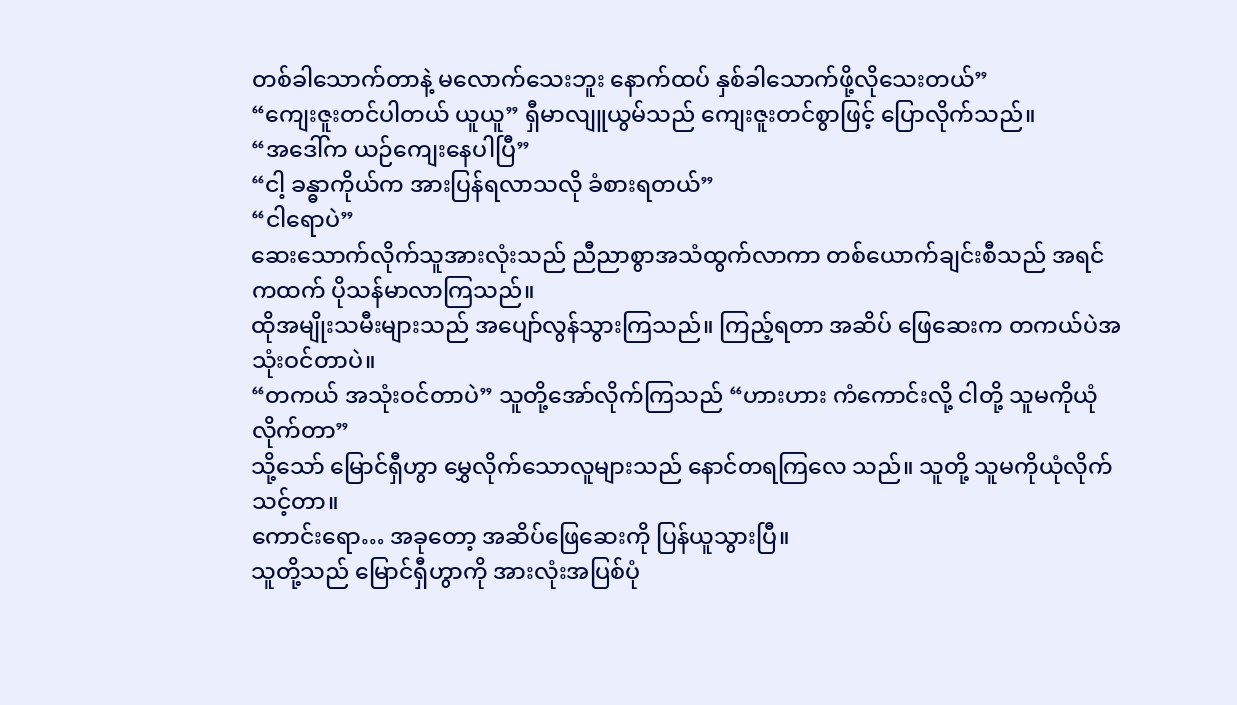တစ်ခါသောက်တာနဲ့ မလောက်သေးဘူး နောက်ထပ် နှစ်ခါသောက်ဖို့လိုသေးတယ်”
“ကျေးဇူးတင်ပါတယ် ယူယူ” ရှီမာလျူယွမ်သည် ကျေးဇူးတင်စွာဖြင့် ပြောလိုက်သည်။
“အဒေါ်က ယဉ်ကျေးနေပါပြီ”
“ငါ့ ခန္ဓာကိုယ်က အားပြန်ရလာသလို ခံစားရတယ်”
“ငါရောပဲ”
ဆေးသောက်လိုက်သူအားလုံးသည် ညီညာစွာအသံထွက်လာကာ တစ်ယောက်ချင်းစီသည် အရင်ကထက် ပိုသန်မာလာကြသည်။
ထိုအမျိုးသမီးများသည် အပျော်လွန်သွားကြသည်။ ကြည့်ရတာ အဆိပ် ဖြေဆေးက တကယ်ပဲအသုံးဝင်တာပဲ။
“တကယ် အသုံးဝင်တာပဲ” သူတို့အော်လိုက်ကြသည် “ဟားဟား ကံကောင်းလို့ ငါတို့ သူမကိုယုံလိုက်တာ”
သို့သော် မြောင်ရှီဟွာ မွှေလိုက်သောလူများသည် နောင်တရကြလေ သည်။ သူတို့ သူမကိုယုံလိုက်သင့်တာ။
ကောင်းရော… အခုတော့ အဆိပ်ဖြေဆေးကို ပြန်ယူသွားပြီ။
သူတို့သည် မြောင်ရှီဟွာကို အားလုံးအပြစ်ပုံ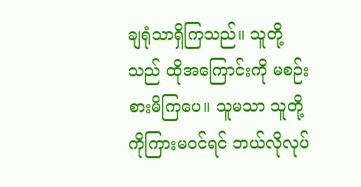ချရုံသာရှိကြသည်။ သူတို့ သည် ထိုအကြောင်းကို မစဉ်းစားမိကြပေ။ သူမသာ သူတို့ကိုကြားမဝင်ရင် ဘယ်လိုလုပ်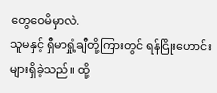တွေဝေမိမှာလဲ.
သူမနှင့် ရှီမာရှုံ့ချီတို့ကြားတွင် ရန်ငြိုးဟောင်းများရှိခဲ့သည်။ ထို့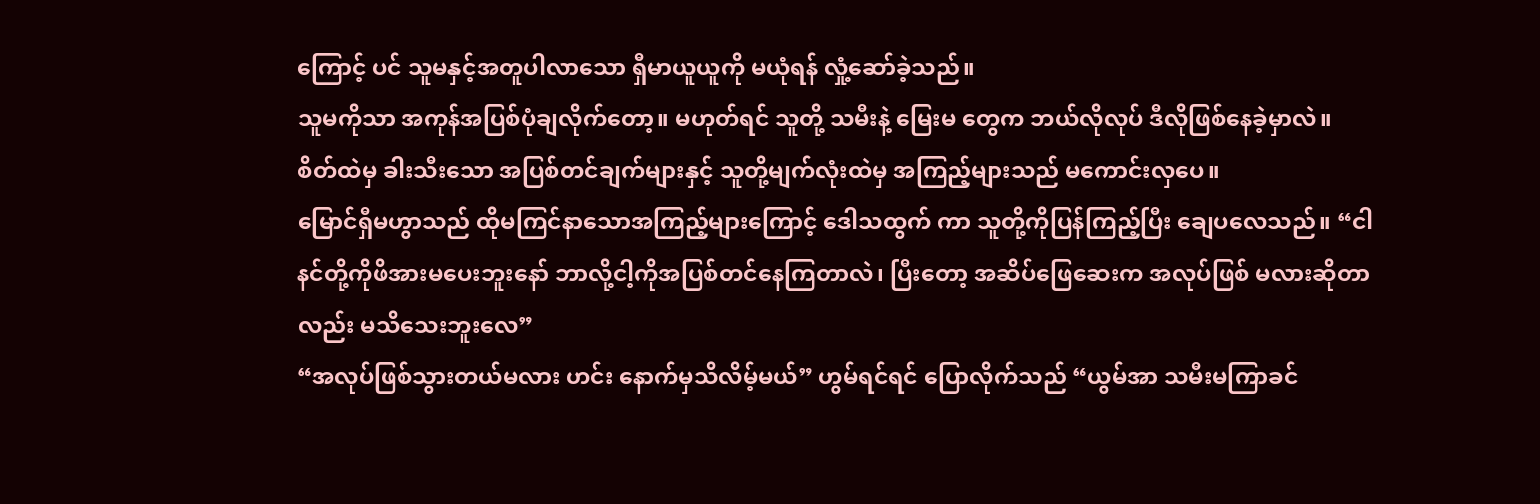ကြောင့် ပင် သူမနှင့်အတူပါလာသော ရှီမာယူယူကို မယုံရန် လှုံ့ဆော်ခဲ့သည်။
သူမကိုသာ အကုန်အပြစ်ပုံချလိုက်တော့။ မဟုတ်ရင် သူတို့ သမီးနဲ့ မြေးမ တွေက ဘယ်လိုလုပ် ဒီလိုဖြစ်နေခဲ့မှာလဲ။
စိတ်ထဲမှ ခါးသီးသော အပြစ်တင်ချက်များနှင့် သူတို့မျက်လုံးထဲမှ အကြည့်များသည် မကောင်းလှပေ။
မြောင်ရှီမဟွာသည် ထိုမကြင်နာသောအကြည့်များကြောင့် ဒေါသထွက် ကာ သူတို့ကိုပြန်ကြည့်ပြီး ချေပလေသည်။ “ငါ နင်တို့ကိုဖိအားမပေးဘူးနော် ဘာလို့ငါ့ကိုအပြစ်တင်နေကြတာလဲ၊ ပြီးတော့ အဆိပ်ဖြေဆေးက အလုပ်ဖြစ် မလားဆိုတာလည်း မသိသေးဘူးလေ”
“အလုပ်ဖြစ်သွားတယ်မလား ဟင်း နောက်မှသိလိမ့်မယ်” ဟွမ်ရင်ရင် ပြောလိုက်သည် “ယွမ်အာ သမီးမကြာခင်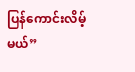ပြန်ကောင်းလိမ့်မယ်”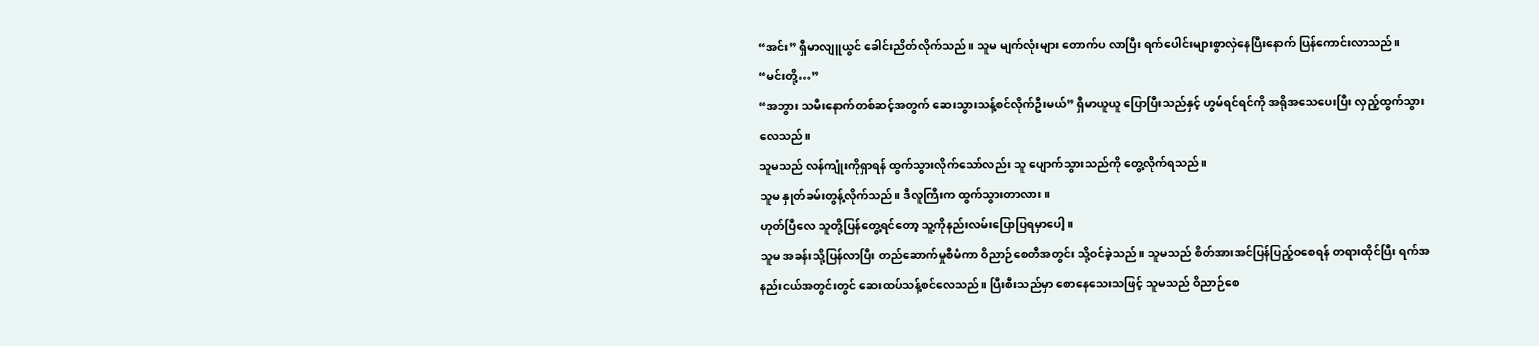“အင်း” ရှီမာလျူယွင် ခေါင်းညိတ်လိုက်သည်။ သူမ မျက်လုံးများ တောက်ပ လာပြီး ရက်ပေါင်းများစွာလှဲနေပြီးနောက် ပြန်ကောင်းလာသည်။
“မင်းတို့…”
“အဘွား သမီးနောက်တစ်ဆင့်အတွက် ဆေးသွားသန့်စင်လိုက်ဦးမယ်” ရှီမာယူယူ ပြောပြီးသည်နှင့် ဟွမ်ရင်ရင်ကို အရိုအသေပေးပြီး လှည့်ထွက်သွား လေသည်။
သူမသည် လန်ကျုံးကိုရှာရန် ထွက်သွားလိုက်သော်လည်း သူ ပျောက်သွားသည်ကို တွေ့လိုက်ရသည်။
သူမ နှုတ်ခမ်းတွန့်လိုက်သည်။ ဒီလူကြီးက ထွက်သွားတာလား။
ဟုတ်ပြီလေ သူတို့ပြန်တွေ့ရင်တော့ သူ့ကိုနည်းလမ်းပြောပြရမှာပေါ့။
သူမ အခန်းသို့ပြန်လာပြီး တည်ဆောက်မှုစီမံကာ ဝိညာဉ်စေတီအတွင်း သို့ဝင်ခဲ့သည်။ သူမသည် စိတ်အားအင်ပြန်ပြည့်ဝစေရန် တရားထိုင်ပြီး ရက်အနည်းငယ်အတွင်းတွင် ဆေးထပ်သန့်စင်လေသည်။ ပြီးစီးသည်မှာ စောနေသေးသဖြင့် သူမသည် ဝိညာဉ်စေ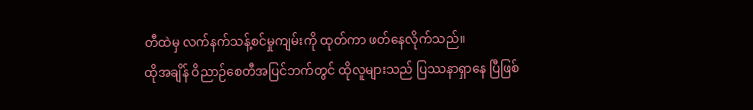တီထဲမှ လက်နက်သန့်စင်မှုကျမ်းကို ထုတ်ကာ ဖတ်နေလိုက်သည်။
ထိုအချိန် ဝိညာဉ်စေတီအပြင်ဘက်တွင် ထိုလူများသည် ပြဿနာရှာနေ ပြီဖြစ်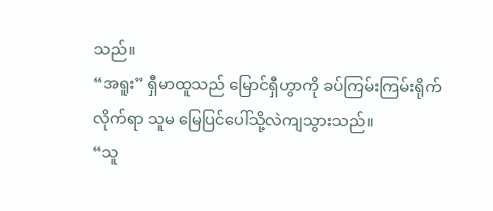သည်။
“အရူး” ရှီမာထူသည် မြောင်ရှီဟွာကို ခပ်ကြမ်းကြမ်းရိုက်လိုက်ရာ သူမ မြေပြင်ပေါ်သို့လဲကျသွားသည်။
“သူ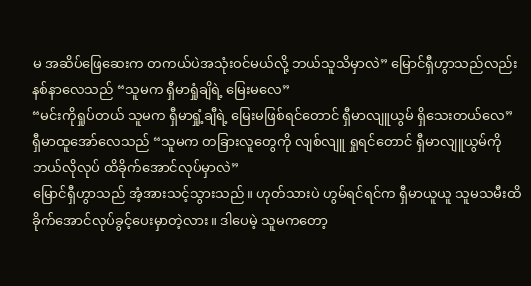မ အဆိပ်ဖြေဆေးက တကယ်ပဲအသုံးဝင်မယ်လို့ ဘယ်သူသိမှာလဲ” မြောင်ရှီဟွာသည်လည်း နစ်နာလေသည် “သူမက ရှီမာရှုံချိရဲ့ မြေးမလေ”
“မင်းကိုရှုပ်တယ် သူမက ရှီမာရှုံ့ချီရဲ့ မြေးမဖြစ်ရင်တောင် ရှီမာလျူယွမ် ရှိသေးတယ်လေ” ရှီမာထူအော်လေသည် “သူမက တခြားလူတွေကို လျစ်လျူ ရှုရင်တောင် ရှီမာလျူယွမ်ကို ဘယ်လိုလုပ် ထိခိုက်အောင်လုပ်မှာလဲ”
မြောင်ရှီဟွာသည် အံ့အားသင့်သွားသည်။ ဟုတ်သားပဲ ဟွမ်ရင်ရင်က ရှီမာယူယူ သူမသမီးထိခိုက်အောင်လုပ်ခွင့်ပေးမှာတဲ့လား။ ဒါပေမဲ့ သူမကတော့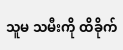သူမ သမီးကို ထိခိုက်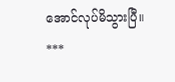အောင်လုပ်မိသွားပြီ။
***